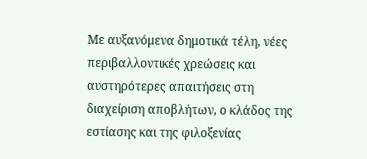Με αυξανόμενα δημοτικά τέλη, νέες περιβαλλοντικές χρεώσεις και αυστηρότερες απαιτήσεις στη διαχείριση αποβλήτων, ο κλάδος της εστίασης και της φιλοξενίας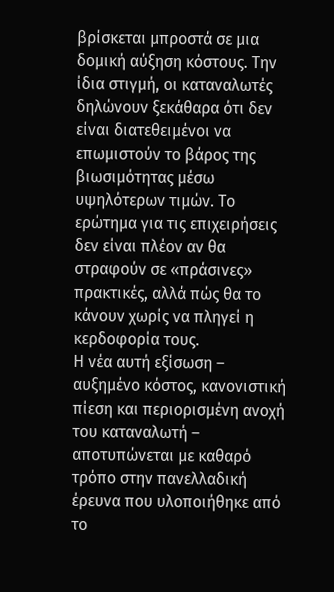βρίσκεται μπροστά σε μια δομική αύξηση κόστους. Την ίδια στιγμή, οι καταναλωτές δηλώνουν ξεκάθαρα ότι δεν είναι διατεθειμένοι να επωμιστούν το βάρος της βιωσιμότητας μέσω υψηλότερων τιμών. Το ερώτημα για τις επιχειρήσεις δεν είναι πλέον αν θα στραφούν σε «πράσινες» πρακτικές, αλλά πώς θα το κάνουν χωρίς να πληγεί η κερδοφορία τους.
Η νέα αυτή εξίσωση – αυξημένο κόστος, κανονιστική πίεση και περιορισμένη ανοχή του καταναλωτή – αποτυπώνεται με καθαρό τρόπο στην πανελλαδική έρευνα που υλοποιήθηκε από το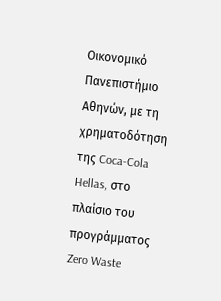Οικονομικό Πανεπιστήμιο Αθηνών, με τη χρηματοδότηση της Coca-Cola Hellas, στο πλαίσιο του προγράμματος Zero Waste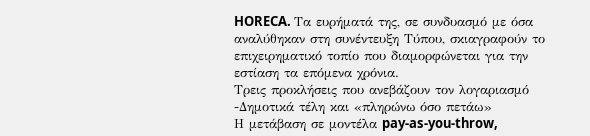HORECA. Τα ευρήματά της, σε συνδυασμό με όσα αναλύθηκαν στη συνέντευξη Τύπου, σκιαγραφούν το επιχειρηματικό τοπίο που διαμορφώνεται για την εστίαση τα επόμενα χρόνια.
Τρεις προκλήσεις που ανεβάζουν τον λογαριασμό
-Δημοτικά τέλη και «πληρώνω όσο πετάω»
Η μετάβαση σε μοντέλα pay-as-you-throw,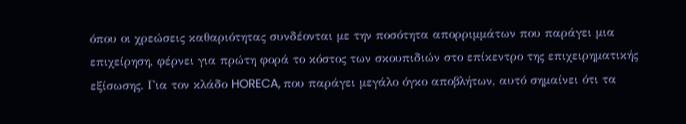όπου οι χρεώσεις καθαριότητας συνδέονται με την ποσότητα απορριμμάτων που παράγει μια επιχείρηση, φέρνει για πρώτη φορά το κόστος των σκουπιδιών στο επίκεντρο της επιχειρηματικής εξίσωσης. Για τον κλάδο HORECA, που παράγει μεγάλο όγκο αποβλήτων, αυτό σημαίνει ότι τα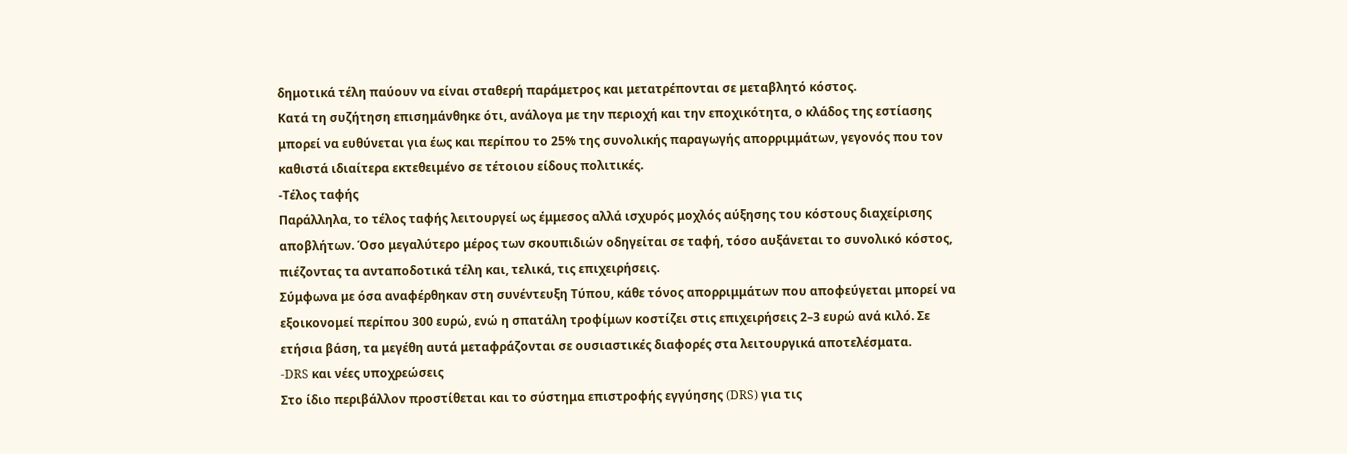δημοτικά τέλη παύουν να είναι σταθερή παράμετρος και μετατρέπονται σε μεταβλητό κόστος.
Κατά τη συζήτηση επισημάνθηκε ότι, ανάλογα με την περιοχή και την εποχικότητα, ο κλάδος της εστίασης μπορεί να ευθύνεται για έως και περίπου το 25% της συνολικής παραγωγής απορριμμάτων, γεγονός που τον καθιστά ιδιαίτερα εκτεθειμένο σε τέτοιου είδους πολιτικές.
-Τέλος ταφής
Παράλληλα, το τέλος ταφής λειτουργεί ως έμμεσος αλλά ισχυρός μοχλός αύξησης του κόστους διαχείρισης αποβλήτων. Όσο μεγαλύτερο μέρος των σκουπιδιών οδηγείται σε ταφή, τόσο αυξάνεται το συνολικό κόστος, πιέζοντας τα ανταποδοτικά τέλη και, τελικά, τις επιχειρήσεις.
Σύμφωνα με όσα αναφέρθηκαν στη συνέντευξη Τύπου, κάθε τόνος απορριμμάτων που αποφεύγεται μπορεί να εξοικονομεί περίπου 300 ευρώ, ενώ η σπατάλη τροφίμων κοστίζει στις επιχειρήσεις 2–3 ευρώ ανά κιλό. Σε ετήσια βάση, τα μεγέθη αυτά μεταφράζονται σε ουσιαστικές διαφορές στα λειτουργικά αποτελέσματα.
-DRS και νέες υποχρεώσεις
Στο ίδιο περιβάλλον προστίθεται και το σύστημα επιστροφής εγγύησης (DRS) για τις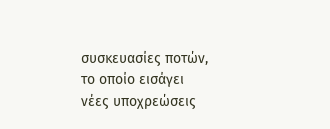συσκευασίες ποτών, το οποίο εισάγει νέες υποχρεώσεις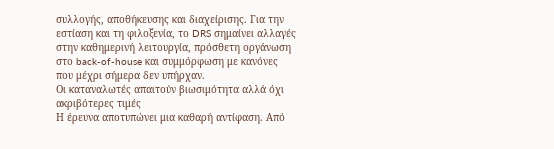συλλογής, αποθήκευσης και διαχείρισης. Για την εστίαση και τη φιλοξενία, το DRS σημαίνει αλλαγές στην καθημερινή λειτουργία, πρόσθετη οργάνωση στο back-of-house και συμμόρφωση με κανόνες που μέχρι σήμερα δεν υπήρχαν.
Οι καταναλωτές απαιτούν βιωσιμότητα αλλά όχι ακριβότερες τιμές
Η έρευνα αποτυπώνει μια καθαρή αντίφαση. Από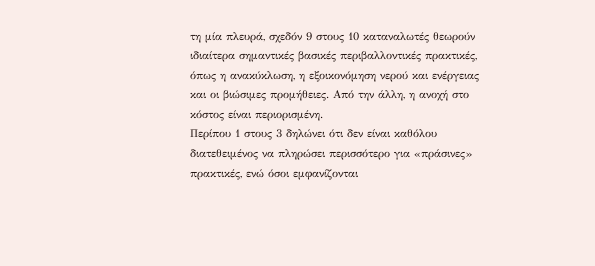τη μία πλευρά, σχεδόν 9 στους 10 καταναλωτές θεωρούν ιδιαίτερα σημαντικές βασικές περιβαλλοντικές πρακτικές, όπως η ανακύκλωση, η εξοικονόμηση νερού και ενέργειας και οι βιώσιμες προμήθειες. Από την άλλη, η ανοχή στο κόστος είναι περιορισμένη.
Περίπου 1 στους 3 δηλώνει ότι δεν είναι καθόλου διατεθειμένος να πληρώσει περισσότερο για «πράσινες» πρακτικές, ενώ όσοι εμφανίζονται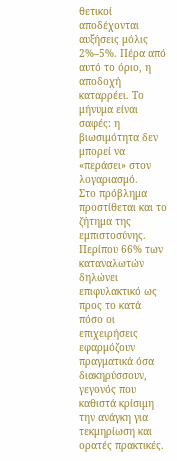θετικοί αποδέχονται αυξήσεις μόλις 2%–5%. Πέρα από αυτό το όριο, η αποδοχή καταρρέει. Το μήνυμα είναι σαφές: η βιωσιμότητα δεν μπορεί να «περάσει» στον λογαριασμό.
Στο πρόβλημα προστίθεται και το ζήτημα της εμπιστοσύνης. Περίπου 66% των καταναλωτών δηλώνει επιφυλακτικό ως προς το κατά πόσο οι επιχειρήσεις εφαρμόζουν πραγματικά όσα διακηρύσσουν, γεγονός που καθιστά κρίσιμη την ανάγκη για τεκμηρίωση και ορατές πρακτικές.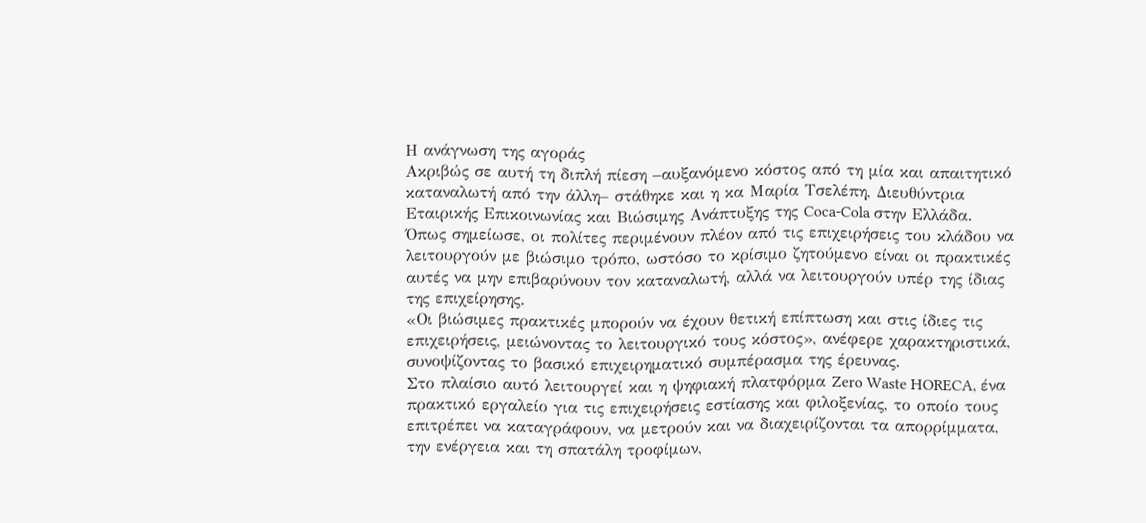Η ανάγνωση της αγοράς
Ακριβώς σε αυτή τη διπλή πίεση –αυξανόμενο κόστος από τη μία και απαιτητικό καταναλωτή από την άλλη– στάθηκε και η κα Μαρία Τσελέπη, Διευθύντρια Εταιρικής Επικοινωνίας και Βιώσιμης Ανάπτυξης της Coca-Cola στην Ελλάδα. Όπως σημείωσε, οι πολίτες περιμένουν πλέον από τις επιχειρήσεις του κλάδου να λειτουργούν με βιώσιμο τρόπο, ωστόσο το κρίσιμο ζητούμενο είναι οι πρακτικές αυτές να μην επιβαρύνουν τον καταναλωτή, αλλά να λειτουργούν υπέρ της ίδιας της επιχείρησης.
«Οι βιώσιμες πρακτικές μπορούν να έχουν θετική επίπτωση και στις ίδιες τις επιχειρήσεις, μειώνοντας το λειτουργικό τους κόστος», ανέφερε χαρακτηριστικά, συνοψίζοντας το βασικό επιχειρηματικό συμπέρασμα της έρευνας.
Στο πλαίσιο αυτό λειτουργεί και η ψηφιακή πλατφόρμα Zero Waste HORECA, ένα πρακτικό εργαλείο για τις επιχειρήσεις εστίασης και φιλοξενίας, το οποίο τους επιτρέπει να καταγράφουν, να μετρούν και να διαχειρίζονται τα απορρίμματα, την ενέργεια και τη σπατάλη τροφίμων,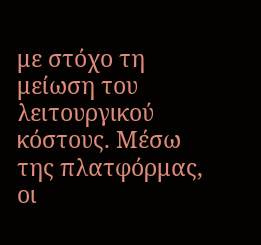με στόχο τη μείωση του λειτουργικού κόστους. Μέσω της πλατφόρμας, οι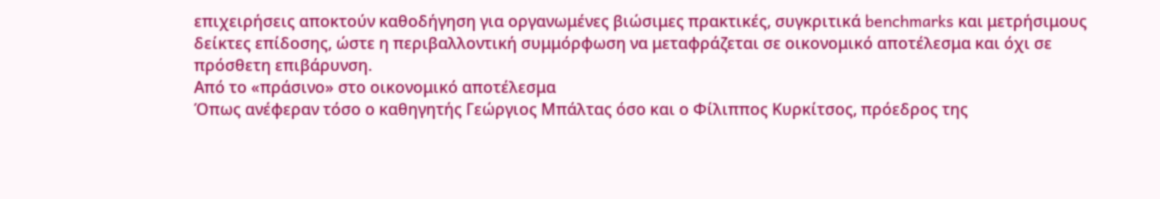επιχειρήσεις αποκτούν καθοδήγηση για οργανωμένες βιώσιμες πρακτικές, συγκριτικά benchmarks και μετρήσιμους δείκτες επίδοσης, ώστε η περιβαλλοντική συμμόρφωση να μεταφράζεται σε οικονομικό αποτέλεσμα και όχι σε πρόσθετη επιβάρυνση.
Από το «πράσινο» στο οικονομικό αποτέλεσμα
Όπως ανέφεραν τόσο ο καθηγητής Γεώργιος Μπάλτας όσο και ο Φίλιππος Κυρκίτσος, πρόεδρος της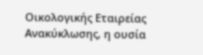Οικολογικής Εταιρείας Ανακύκλωσης, η ουσία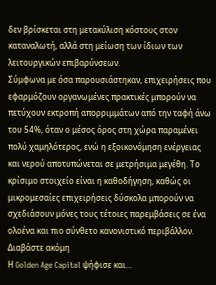δεν βρίσκεται στη μετακύλιση κόστους στον καταναλωτή, αλλά στη μείωση των ίδιων των λειτουργικών επιβαρύνσεων.
Σύμφωνα με όσα παρουσιάστηκαν, επιχειρήσεις που εφαρμόζουν οργανωμένες πρακτικές μπορούν να πετύχουν εκτροπή απορριμμάτων από την ταφή άνω του 54%, όταν ο μέσος όρος στη χώρα παραμένει πολύ χαμηλότερος, ενώ η εξοικονόμηση ενέργειας και νερού αποτυπώνεται σε μετρήσιμα μεγέθη. Το κρίσιμο στοιχείο είναι η καθοδήγηση, καθώς οι μικρομεσαίες επιχειρήσεις δύσκολα μπορούν να σχεδιάσουν μόνες τους τέτοιες παρεμβάσεις σε ένα ολοένα και πιο σύνθετο κανονιστικό περιβάλλον.
Διαβάστε ακόμη
Η Golden Age Capital ψήφισε και…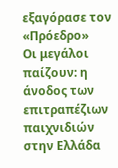εξαγόρασε τον «Πρόεδρο»
Οι μεγάλοι παίζουν: η άνοδος των επιτραπέζιων παιχνιδιών στην Ελλάδα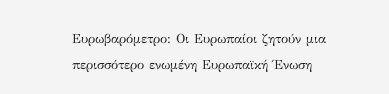Ευρωβαρόμετρο: Οι Ευρωπαίοι ζητούν μια περισσότερο ενωμένη Ευρωπαϊκή Ένωση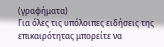(γραφήματα)
Για όλες τις υπόλοιπες ειδήσεις της επικαιρότητας μπορείτε να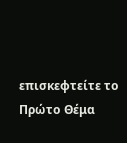επισκεφτείτε το Πρώτο Θέμα